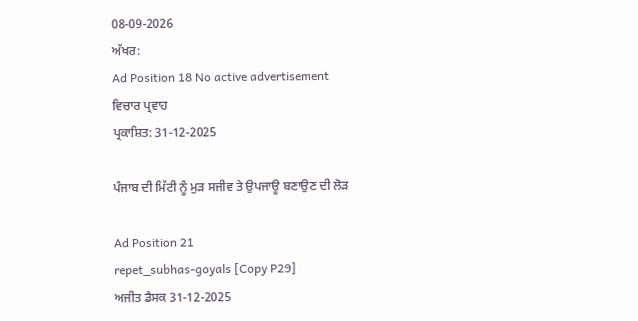08-09-2026
ਅੱਖਰ:
Ad Position 18 No active advertisement
ਵਿਚਾਰ ਪ੍ਰਵਾਹ
ਪ੍ਰਕਾਸ਼ਿਤ: 31-12-2025

ਪੰਜਾਬ ਦੀ ਮਿੱਟੀ ਨੂੰ ਮੁੜ ਸਜੀਵ ਤੇ ਉਪਜਾਊ ਬਣਾਉਣ ਦੀ ਲੋੜ

Ad Position 21
repet_subhas-goyals [Copy P29]
ਅਜੀਤ ਡੈਸਕ 31-12-2025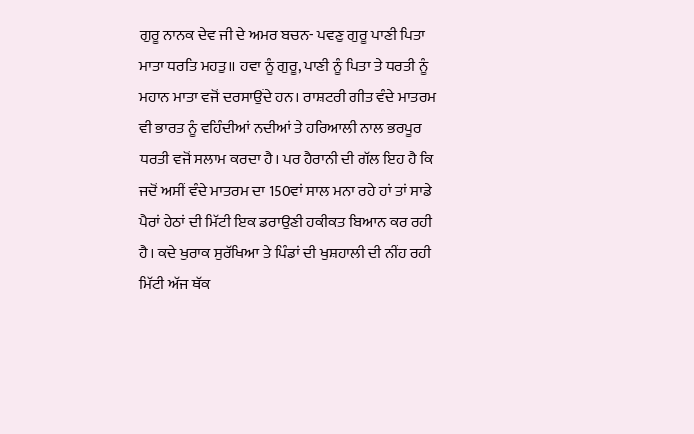ਗੁਰੂ ਨਾਨਕ ਦੇਵ ਜੀ ਦੇ ਅਮਰ ਬਚਨ- ਪਵਣੁ ਗੁਰੂ ਪਾਣੀ ਪਿਤਾ ਮਾਤਾ ਧਰਤਿ ਮਹਤੁ॥ ਹਵਾ ਨੂੰ ਗੁਰੂ, ਪਾਣੀ ਨੂੰ ਪਿਤਾ ਤੇ ਧਰਤੀ ਨੂੰ ਮਹਾਨ ਮਾਤਾ ਵਜੋਂ ਦਰਸਾਉਂਦੇ ਹਨ। ਰਾਸ਼ਟਰੀ ਗੀਤ ਵੰਦੇ ਮਾਤਰਮ ਵੀ ਭਾਰਤ ਨੂੰ ਵਹਿੰਦੀਆਂ ਨਦੀਆਂ ਤੇ ਹਰਿਆਲੀ ਨਾਲ ਭਰਪੂਰ ਧਰਤੀ ਵਜੋਂ ਸਲਾਮ ਕਰਦਾ ਹੈ। ਪਰ ਹੈਰਾਨੀ ਦੀ ਗੱਲ ਇਹ ਹੈ ਕਿ ਜਦੋਂ ਅਸੀਂ ਵੰਦੇ ਮਾਤਰਮ ਦਾ 150ਵਾਂ ਸਾਲ ਮਨਾ ਰਹੇ ਹਾਂ ਤਾਂ ਸਾਡੇ ਪੈਰਾਂ ਹੇਠਾਂ ਦੀ ਮਿੱਟੀ ਇਕ ਡਰਾਉਣੀ ਹਕੀਕਤ ਬਿਆਨ ਕਰ ਰਹੀ ਹੈ। ਕਦੇ ਖੁਰਾਕ ਸੁਰੱਖਿਆ ਤੇ ਪਿੰਡਾਂ ਦੀ ਖੁਸ਼ਹਾਲੀ ਦੀ ਨੀਂਹ ਰਹੀ ਮਿੱਟੀ ਅੱਜ ਥੱਕ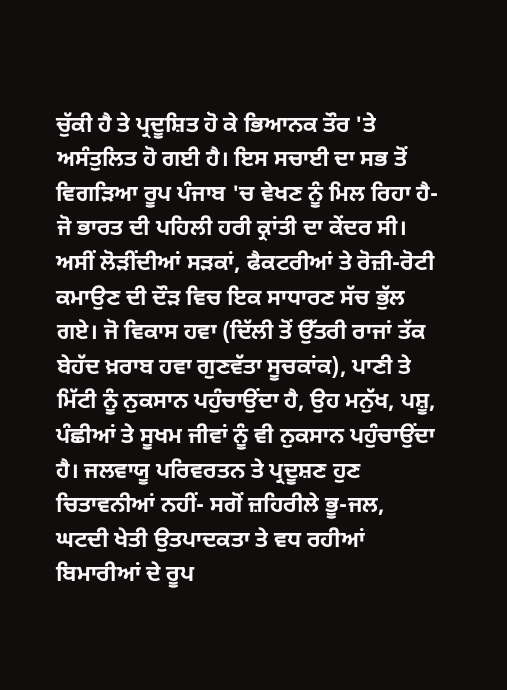ਚੁੱਕੀ ਹੈ ਤੇ ਪ੍ਰਦੂਸ਼ਿਤ ਹੋ ਕੇ ਭਿਆਨਕ ਤੌਰ 'ਤੇ ਅਸੰਤੁਲਿਤ ਹੋ ਗਈ ਹੈ। ਇਸ ਸਚਾਈ ਦਾ ਸਭ ਤੋਂ ਵਿਗੜਿਆ ਰੂਪ ਪੰਜਾਬ 'ਚ ਵੇਖਣ ਨੂੰ ਮਿਲ ਰਿਹਾ ਹੈ- ਜੋ ਭਾਰਤ ਦੀ ਪਹਿਲੀ ਹਰੀ ਕ੍ਰਾਂਤੀ ਦਾ ਕੇਂਦਰ ਸੀ। ਅਸੀਂ ਲੋੜੀਂਦੀਆਂ ਸੜਕਾਂ, ਫੈਕਟਰੀਆਂ ਤੇ ਰੋਜ਼ੀ-ਰੋਟੀ ਕਮਾਉਣ ਦੀ ਦੌੜ ਵਿਚ ਇਕ ਸਾਧਾਰਣ ਸੱਚ ਭੁੱਲ ਗਏ। ਜੋ ਵਿਕਾਸ ਹਵਾ (ਦਿੱਲੀ ਤੋਂ ਉੱਤਰੀ ਰਾਜਾਂ ਤੱਕ ਬੇਹੱਦ ਖ਼ਰਾਬ ਹਵਾ ਗੁਣਵੱਤਾ ਸੂਚਕਾਂਕ), ਪਾਣੀ ਤੇ ਮਿੱਟੀ ਨੂੰ ਨੁਕਸਾਨ ਪਹੁੰਚਾਉਂਦਾ ਹੈ, ਉਹ ਮਨੁੱਖ, ਪਸ਼ੂ, ਪੰਛੀਆਂ ਤੇ ਸੂਖਮ ਜੀਵਾਂ ਨੂੰ ਵੀ ਨੁਕਸਾਨ ਪਹੁੰਚਾਉਂਦਾ ਹੈ। ਜਲਵਾਯੂ ਪਰਿਵਰਤਨ ਤੇ ਪ੍ਰਦੂਸ਼ਣ ਹੁਣ ਚਿਤਾਵਨੀਆਂ ਨਹੀਂ- ਸਗੋਂ ਜ਼ਹਿਰੀਲੇ ਭੂ-ਜਲ, ਘਟਦੀ ਖੇਤੀ ਉਤਪਾਦਕਤਾ ਤੇ ਵਧ ਰਹੀਆਂ ਬਿਮਾਰੀਆਂ ਦੇ ਰੂਪ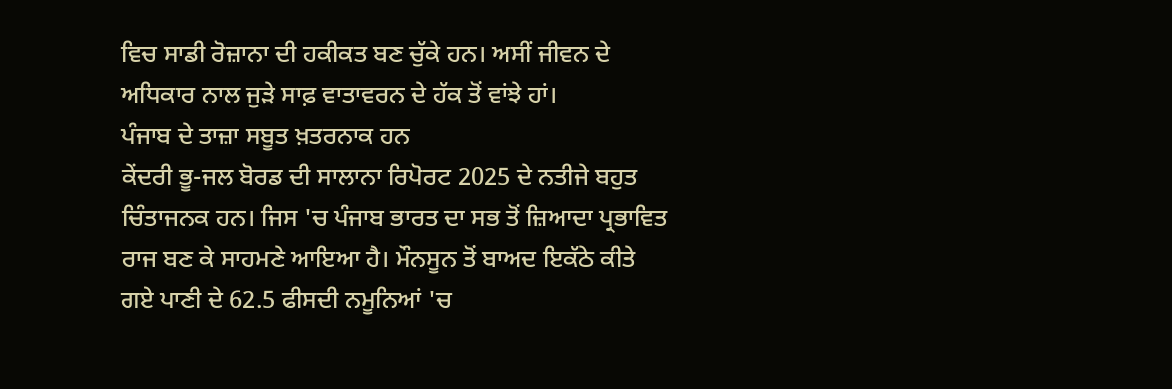ਵਿਚ ਸਾਡੀ ਰੋਜ਼ਾਨਾ ਦੀ ਹਕੀਕਤ ਬਣ ਚੁੱਕੇ ਹਨ। ਅਸੀਂ ਜੀਵਨ ਦੇ ਅਧਿਕਾਰ ਨਾਲ ਜੁੜੇ ਸਾਫ਼ ਵਾਤਾਵਰਨ ਦੇ ਹੱਕ ਤੋਂ ਵਾਂਝੇ ਹਾਂ।
ਪੰਜਾਬ ਦੇ ਤਾਜ਼ਾ ਸਬੂਤ ਖ਼ਤਰਨਾਕ ਹਨ
ਕੇਂਦਰੀ ਭੂ-ਜਲ ਬੋਰਡ ਦੀ ਸਾਲਾਨਾ ਰਿਪੋਰਟ 2025 ਦੇ ਨਤੀਜੇ ਬਹੁਤ ਚਿੰਤਾਜਨਕ ਹਨ। ਜਿਸ 'ਚ ਪੰਜਾਬ ਭਾਰਤ ਦਾ ਸਭ ਤੋਂ ਜ਼ਿਆਦਾ ਪ੍ਰਭਾਵਿਤ ਰਾਜ ਬਣ ਕੇ ਸਾਹਮਣੇ ਆਇਆ ਹੈ। ਮੌਨਸੂਨ ਤੋਂ ਬਾਅਦ ਇਕੱਠੇ ਕੀਤੇ ਗਏ ਪਾਣੀ ਦੇ 62.5 ਫੀਸਦੀ ਨਮੂਨਿਆਂ 'ਚ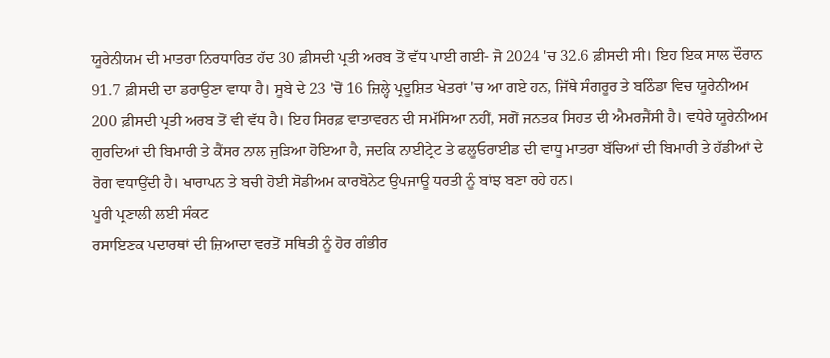ਯੂਰੇਨੀਯਮ ਦੀ ਮਾਤਰਾ ਨਿਰਧਾਰਿਤ ਹੱਦ 30 ਫ਼ੀਸਦੀ ਪ੍ਰਤੀ ਅਰਬ ਤੋਂ ਵੱਧ ਪਾਈ ਗਈ- ਜੋ 2024 'ਚ 32.6 ਫ਼ੀਸਦੀ ਸੀ। ਇਹ ਇਕ ਸਾਲ ਦੌਰਾਨ 91.7 ਫ਼ੀਸਦੀ ਦਾ ਡਰਾਉਣਾ ਵਾਧਾ ਹੈ। ਸੂਬੇ ਦੇ 23 'ਚੋਂ 16 ਜ਼ਿਲ੍ਹੇ ਪ੍ਰਦੂਸ਼ਿਤ ਖੇਤਰਾਂ 'ਚ ਆ ਗਏ ਹਨ, ਜਿੱਥੇ ਸੰਗਰੂਰ ਤੇ ਬਠਿੰਡਾ ਵਿਚ ਯੂਰੇਨੀਅਮ 200 ਫ਼ੀਸਦੀ ਪ੍ਰਤੀ ਅਰਬ ਤੋਂ ਵੀ ਵੱਧ ਹੈ। ਇਹ ਸਿਰਫ਼ ਵਾਤਾਵਰਨ ਦੀ ਸਮੱਸਿਆ ਨਹੀਂ, ਸਗੋਂ ਜਨਤਕ ਸਿਹਤ ਦੀ ਐਮਰਜੈਂਸੀ ਹੈ। ਵਧੇਰੇ ਯੂਰੇਨੀਅਮ ਗੁਰਦਿਆਂ ਦੀ ਬਿਮਾਰੀ ਤੇ ਕੈਂਸਰ ਨਾਲ ਜੁੜਿਆ ਹੋਇਆ ਹੈ, ਜਦਕਿ ਨਾਈਟ੍ਰੇਟ ਤੇ ਫਲੂਓਰਾਈਡ ਦੀ ਵਾਧੂ ਮਾਤਰਾ ਬੱਚਿਆਂ ਦੀ ਬਿਮਾਰੀ ਤੇ ਹੱਡੀਆਂ ਦੇ ਰੋਗ ਵਧਾਉਂਦੀ ਹੈ। ਖਾਰਾਪਨ ਤੇ ਬਚੀ ਹੋਈ ਸੋਡੀਅਮ ਕਾਰਬੋਨੇਟ ਉਪਜਾਊ ਧਰਤੀ ਨੂੰ ਬਾਂਝ ਬਣਾ ਰਹੇ ਹਨ।
ਪੂਰੀ ਪ੍ਰਣਾਲੀ ਲਈ ਸੰਕਟ
ਰਸਾਇਣਕ ਪਦਾਰਥਾਂ ਦੀ ਜ਼ਿਆਦਾ ਵਰਤੋਂ ਸਥਿਤੀ ਨੂੰ ਹੋਰ ਗੰਭੀਰ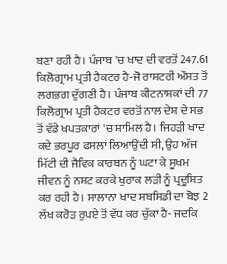ਬਣਾ ਰਹੀ ਹੈ। ਪੰਜਾਬ 'ਚ ਖਾਦ ਦੀ ਵਰਤੋਂ 247.61 ਕਿਲੋਗ੍ਰਾਮ ਪ੍ਰਤੀ ਹੈਕਟਰ ਹੈ-ਜੋ ਰਾਸ਼ਟਰੀ ਔਸਤ ਤੋਂ ਲਗਭਗ ਦੁੱਗਣੀ ਹੈ। ਪੰਜਾਬ ਕੀਟਨਾਸ਼ਕਾਂ ਦੀ 77 ਕਿਲੋਗ੍ਰਾਮ ਪ੍ਰਤੀ ਹੈਕਟਰ ਵਰਤੋਂ ਨਾਲ ਦੇਸ਼ ਦੇ ਸਭ ਤੋਂ ਵੱਡੇ ਖਪਤਕਾਰਾਂ 'ਚ ਸ਼ਾਮਿਲ ਹੈ। ਜਿਹੜੀ ਖਾਦ ਕਦੇ ਭਰਪੂਰ ਫਸਲਾਂ ਲਿਆਉਂਦੀ ਸੀ, ਉਹ ਅੱਜ ਮਿੱਟੀ ਦੀ ਜੈਵਿਕ ਕਾਰਬਨ ਨੂੰ ਘਟਾ ਕੇ ਸੂਖਮ ਜੀਵਨ ਨੂੰ ਨਸ਼ਟ ਕਰਕੇ ਖੁਰਾਕ ਲੜੀ ਨੂੰ ਪ੍ਰਦੂਸ਼ਿਤ ਕਰ ਰਹੀ ਹੈ। ਸਾਲਾਨਾ ਖਾਦ ਸਬਸਿਡੀ ਦਾ ਬੋਝ 2 ਲੱਖ ਕਰੋੜ ਰੁਪਏ ਤੋਂ ਵੱਧ ਕਰ ਚੁੱਕਾ ਹੈ- ਜਦਕਿ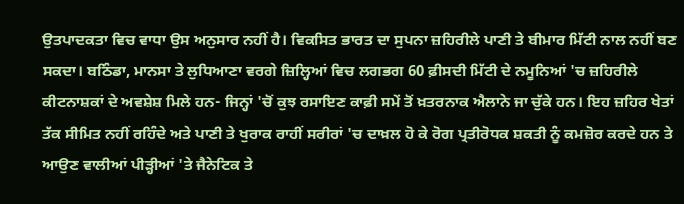ਉਤਪਾਦਕਤਾ ਵਿਚ ਵਾਧਾ ਉਸ ਅਨੁਸਾਰ ਨਹੀਂ ਹੈ। ਵਿਕਸਿਤ ਭਾਰਤ ਦਾ ਸੁਪਨਾ ਜ਼ਹਿਰੀਲੇ ਪਾਣੀ ਤੇ ਬੀਮਾਰ ਮਿੱਟੀ ਨਾਲ ਨਹੀਂ ਬਣ ਸਕਦਾ। ਬਠਿੰਡਾ, ਮਾਨਸਾ ਤੇ ਲੁਧਿਆਣਾ ਵਰਗੇ ਜ਼ਿਲ੍ਹਿਆਂ ਵਿਚ ਲਗਭਗ 60 ਫ਼ੀਸਦੀ ਮਿੱਟੀ ਦੇ ਨਮੂਨਿਆਂ 'ਚ ਜ਼ਹਿਰੀਲੇ ਕੀਟਨਾਸ਼ਕਾਂ ਦੇ ਅਵਸ਼ੇਸ਼ ਮਿਲੇ ਹਨ- ਜਿਨ੍ਹਾਂ 'ਚੋਂ ਕੁਝ ਰਸਾਇਣ ਕਾਫ਼ੀ ਸਮੇਂ ਤੋਂ ਖ਼ਤਰਨਾਕ ਐਲਾਨੇ ਜਾ ਚੁੱਕੇ ਹਨ। ਇਹ ਜ਼ਹਿਰ ਖੇਤਾਂ ਤੱਕ ਸੀਮਿਤ ਨਹੀਂ ਰਹਿੰਦੇ ਅਤੇ ਪਾਣੀ ਤੇ ਖੁਰਾਕ ਰਾਹੀਂ ਸਰੀਰਾਂ 'ਚ ਦਾਖ਼ਲ ਹੋ ਕੇ ਰੋਗ ਪ੍ਰਤੀਰੋਧਕ ਸ਼ਕਤੀ ਨੂੰ ਕਮਜ਼ੋਰ ਕਰਦੇ ਹਨ ਤੇ ਆਉਣ ਵਾਲੀਆਂ ਪੀੜ੍ਹੀਆਂ 'ਤੇ ਜੈਨੇਟਿਕ ਤੇ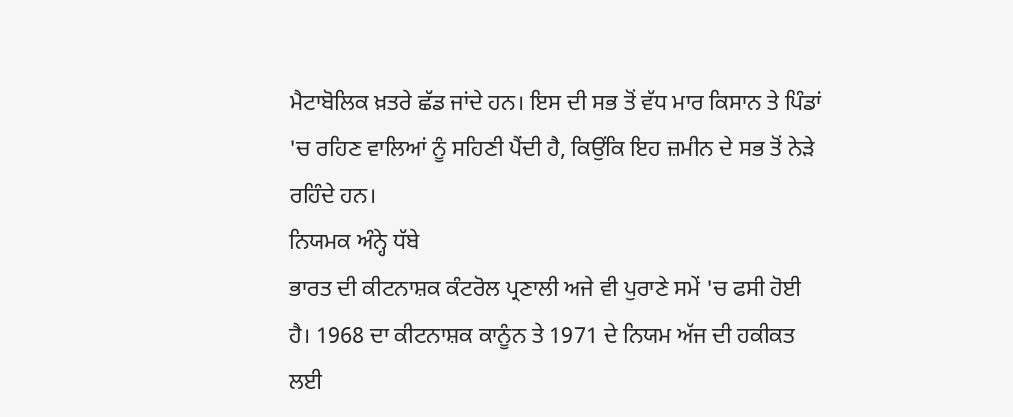ਮੈਟਾਬੋਲਿਕ ਖ਼ਤਰੇ ਛੱਡ ਜਾਂਦੇ ਹਨ। ਇਸ ਦੀ ਸਭ ਤੋਂ ਵੱਧ ਮਾਰ ਕਿਸਾਨ ਤੇ ਪਿੰਡਾਂ 'ਚ ਰਹਿਣ ਵਾਲਿਆਂ ਨੂੰ ਸਹਿਣੀ ਪੈਂਦੀ ਹੈ, ਕਿਉਂਕਿ ਇਹ ਜ਼ਮੀਨ ਦੇ ਸਭ ਤੋਂ ਨੇੜੇ ਰਹਿੰਦੇ ਹਨ।
ਨਿਯਮਕ ਅੰਨ੍ਹੇ ਧੱਬੇ
ਭਾਰਤ ਦੀ ਕੀਟਨਾਸ਼ਕ ਕੰਟਰੋਲ ਪ੍ਰਣਾਲੀ ਅਜੇ ਵੀ ਪੁਰਾਣੇ ਸਮੇਂ 'ਚ ਫਸੀ ਹੋਈ ਹੈ। 1968 ਦਾ ਕੀਟਨਾਸ਼ਕ ਕਾਨੂੰਨ ਤੇ 1971 ਦੇ ਨਿਯਮ ਅੱਜ ਦੀ ਹਕੀਕਤ ਲਈ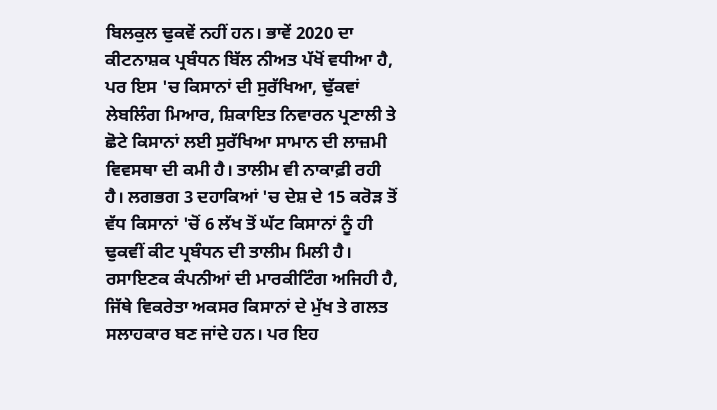ਬਿਲਕੁਲ ਢੁਕਵੇਂ ਨਹੀਂ ਹਨ। ਭਾਵੇਂ 2020 ਦਾ ਕੀਟਨਾਸ਼ਕ ਪ੍ਰਬੰਧਨ ਬਿੱਲ ਨੀਅਤ ਪੱਖੋਂ ਵਧੀਆ ਹੈ, ਪਰ ਇਸ 'ਚ ਕਿਸਾਨਾਂ ਦੀ ਸੁਰੱਖਿਆ, ਢੁੱਕਵਾਂ ਲੇਬਲਿੰਗ ਮਿਆਰ, ਸ਼ਿਕਾਇਤ ਨਿਵਾਰਨ ਪ੍ਰਣਾਲੀ ਤੇ ਛੋਟੇ ਕਿਸਾਨਾਂ ਲਈ ਸੁਰੱਖਿਆ ਸਾਮਾਨ ਦੀ ਲਾਜ਼ਮੀ ਵਿਵਸਥਾ ਦੀ ਕਮੀ ਹੈ। ਤਾਲੀਮ ਵੀ ਨਾਕਾਫ਼ੀ ਰਹੀ ਹੈ। ਲਗਭਗ 3 ਦਹਾਕਿਆਂ 'ਚ ਦੇਸ਼ ਦੇ 15 ਕਰੋੜ ਤੋਂ ਵੱਧ ਕਿਸਾਨਾਂ 'ਚੋਂ 6 ਲੱਖ ਤੋਂ ਘੱਟ ਕਿਸਾਨਾਂ ਨੂੰ ਹੀ ਢੁਕਵੀਂ ਕੀਟ ਪ੍ਰਬੰਧਨ ਦੀ ਤਾਲੀਮ ਮਿਲੀ ਹੈ। ਰਸਾਇਣਕ ਕੰਪਨੀਆਂ ਦੀ ਮਾਰਕੀਟਿੰਗ ਅਜਿਹੀ ਹੈ, ਜਿੱਥੇ ਵਿਕਰੇਤਾ ਅਕਸਰ ਕਿਸਾਨਾਂ ਦੇ ਮੁੱਖ ਤੇ ਗਲਤ ਸਲਾਹਕਾਰ ਬਣ ਜਾਂਦੇ ਹਨ। ਪਰ ਇਹ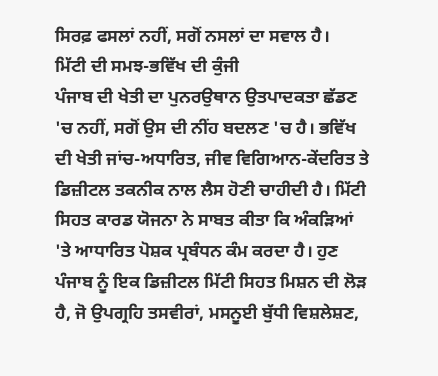ਸਿਰਫ਼ ਫਸਲਾਂ ਨਹੀਂ, ਸਗੋਂ ਨਸਲਾਂ ਦਾ ਸਵਾਲ ਹੈ।
ਮਿੱਟੀ ਦੀ ਸਮਝ-ਭਵਿੱਖ ਦੀ ਕੁੰਜੀ
ਪੰਜਾਬ ਦੀ ਖੇਤੀ ਦਾ ਪੁਨਰਉਥਾਨ ਉਤਪਾਦਕਤਾ ਛੱਡਣ 'ਚ ਨਹੀਂ, ਸਗੋਂ ਉਸ ਦੀ ਨੀਂਹ ਬਦਲਣ 'ਚ ਹੈ। ਭਵਿੱਖ ਦੀ ਖੇਤੀ ਜਾਂਚ-ਅਧਾਰਿਤ, ਜੀਵ ਵਿਗਿਆਨ-ਕੇਂਦਰਿਤ ਤੇ ਡਿਜ਼ੀਟਲ ਤਕਨੀਕ ਨਾਲ ਲੈਸ ਹੋਣੀ ਚਾਹੀਦੀ ਹੈ। ਮਿੱਟੀ ਸਿਹਤ ਕਾਰਡ ਯੋਜਨਾ ਨੇ ਸਾਬਤ ਕੀਤਾ ਕਿ ਅੰਕੜਿਆਂ 'ਤੇ ਆਧਾਰਿਤ ਪੋਸ਼ਕ ਪ੍ਰਬੰਧਨ ਕੰਮ ਕਰਦਾ ਹੈ। ਹੁਣ ਪੰਜਾਬ ਨੂੰ ਇਕ ਡਿਜ਼ੀਟਲ ਮਿੱਟੀ ਸਿਹਤ ਮਿਸ਼ਨ ਦੀ ਲੋੜ ਹੈ, ਜੋ ਉਪਗ੍ਰਹਿ ਤਸਵੀਰਾਂ, ਮਸਨੂਈ ਬੁੱਧੀ ਵਿਸ਼ਲੇਸ਼ਣ,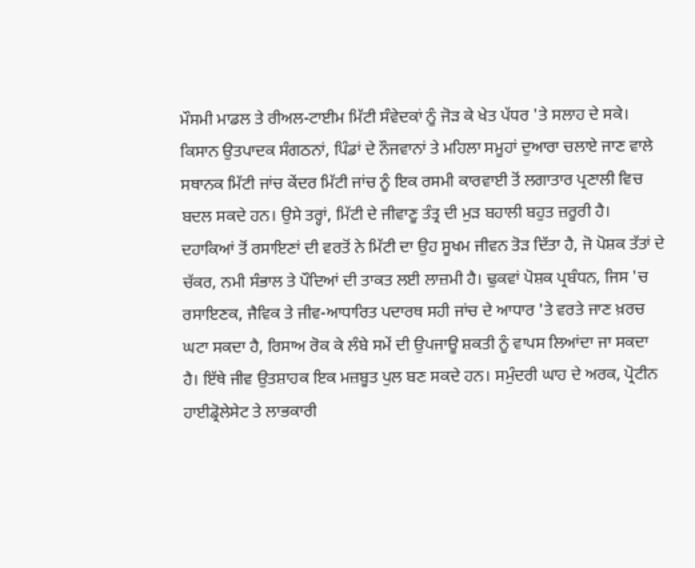ਮੌਸਮੀ ਮਾਡਲ ਤੇ ਰੀਅਲ-ਟਾਈਮ ਮਿੱਟੀ ਸੰਵੇਦਕਾਂ ਨੂੰ ਜੋੜ ਕੇ ਖੇਤ ਪੱਧਰ 'ਤੇ ਸਲਾਹ ਦੇ ਸਕੇ। ਕਿਸਾਨ ਉਤਪਾਦਕ ਸੰਗਠਨਾਂ, ਪਿੰਡਾਂ ਦੇ ਨੌਜਵਾਨਾਂ ਤੇ ਮਹਿਲਾ ਸਮੂਹਾਂ ਦੁਆਰਾ ਚਲਾਏ ਜਾਣ ਵਾਲੇ ਸਥਾਨਕ ਮਿੱਟੀ ਜਾਂਚ ਕੇਂਦਰ ਮਿੱਟੀ ਜਾਂਚ ਨੂੰ ਇਕ ਰਸਮੀ ਕਾਰਵਾਈ ਤੋਂ ਲਗਾਤਾਰ ਪ੍ਰਣਾਲੀ ਵਿਚ ਬਦਲ ਸਕਦੇ ਹਨ। ਉਸੇ ਤਰ੍ਹਾਂ, ਮਿੱਟੀ ਦੇ ਜੀਵਾਣੂ ਤੰਤ੍ਰ ਦੀ ਮੁੜ ਬਹਾਲੀ ਬਹੁਤ ਜ਼ਰੂਰੀ ਹੈ। ਦਹਾਕਿਆਂ ਤੋਂ ਰਸਾਇਣਾਂ ਦੀ ਵਰਤੋਂ ਨੇ ਮਿੱਟੀ ਦਾ ਉਹ ਸੂਖਮ ਜੀਵਨ ਤੋੜ ਦਿੱਤਾ ਹੈ, ਜੋ ਪੋਸ਼ਕ ਤੱਤਾਂ ਦੇ ਚੱਕਰ, ਨਮੀ ਸੰਭਾਲ ਤੇ ਪੌਦਿਆਂ ਦੀ ਤਾਕਤ ਲਈ ਲਾਜ਼ਮੀ ਹੈ। ਢੁਕਵਾਂ ਪੋਸ਼ਕ ਪ੍ਰਬੰਧਨ, ਜਿਸ 'ਚ ਰਸਾਇਣਕ, ਜੈਵਿਕ ਤੇ ਜੀਵ-ਆਧਾਰਿਤ ਪਦਾਰਥ ਸਹੀ ਜਾਂਚ ਦੇ ਆਧਾਰ 'ਤੇ ਵਰਤੇ ਜਾਣ ਖ਼ਰਚ ਘਟਾ ਸਕਦਾ ਹੈ, ਰਿਸਾਅ ਰੋਕ ਕੇ ਲੰਬੇ ਸਮੇਂ ਦੀ ਉਪਜਾਊ ਸ਼ਕਤੀ ਨੂੰ ਵਾਪਸ ਲਿਆਂਦਾ ਜਾ ਸਕਦਾ ਹੈ। ਇੱਥੇ ਜੀਵ ਉਤਸ਼ਾਹਕ ਇਕ ਮਜ਼ਬੂਤ ਪੁਲ ਬਣ ਸਕਦੇ ਹਨ। ਸਮੁੰਦਰੀ ਘਾਹ ਦੇ ਅਰਕ, ਪ੍ਰੋਟੀਨ ਹਾਈਡ੍ਰੋਲੇਸੇਟ ਤੇ ਲਾਭਕਾਰੀ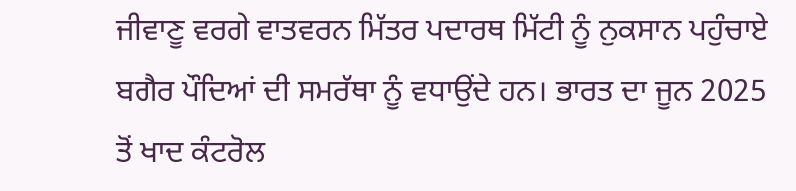ਜੀਵਾਣੂ ਵਰਗੇ ਵਾਤਵਰਨ ਮਿੱਤਰ ਪਦਾਰਥ ਮਿੱਟੀ ਨੂੰ ਨੁਕਸਾਨ ਪਹੁੰਚਾਏ ਬਗੈਰ ਪੌਦਿਆਂ ਦੀ ਸਮਰੱਥਾ ਨੂੰ ਵਧਾਉਂਦੇ ਹਨ। ਭਾਰਤ ਦਾ ਜੂਨ 2025 ਤੋਂ ਖਾਦ ਕੰਟਰੋਲ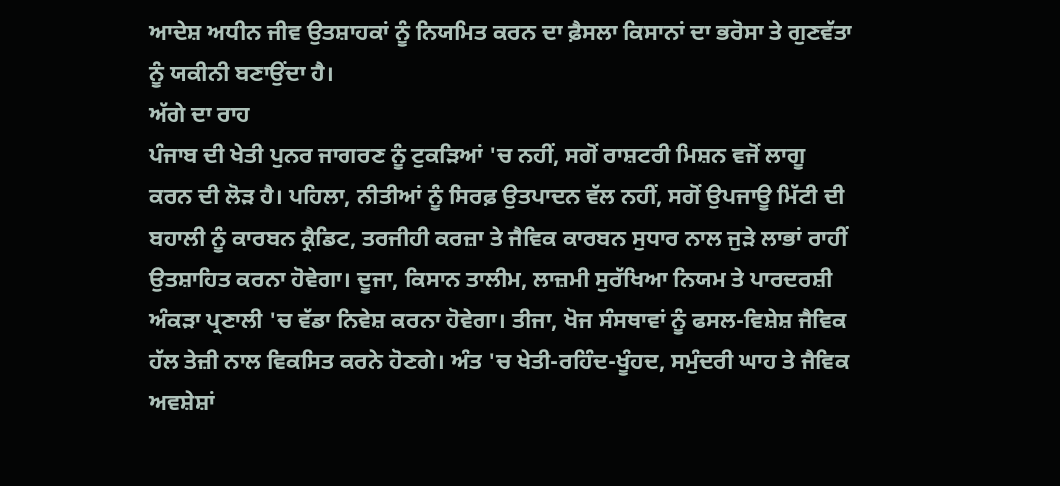ਆਦੇਸ਼ ਅਧੀਨ ਜੀਵ ਉਤਸ਼ਾਹਕਾਂ ਨੂੰ ਨਿਯਮਿਤ ਕਰਨ ਦਾ ਫ਼ੈਸਲਾ ਕਿਸਾਨਾਂ ਦਾ ਭਰੋਸਾ ਤੇ ਗੁਣਵੱਤਾ ਨੂੰ ਯਕੀਨੀ ਬਣਾਉਂਦਾ ਹੈ।
ਅੱਗੇ ਦਾ ਰਾਹ
ਪੰਜਾਬ ਦੀ ਖੇਤੀ ਪੁਨਰ ਜਾਗਰਣ ਨੂੰ ਟੁਕੜਿਆਂ 'ਚ ਨਹੀਂ, ਸਗੋਂ ਰਾਸ਼ਟਰੀ ਮਿਸ਼ਨ ਵਜੋਂ ਲਾਗੂ ਕਰਨ ਦੀ ਲੋੜ ਹੈ। ਪਹਿਲਾ, ਨੀਤੀਆਂ ਨੂੰ ਸਿਰਫ਼ ਉਤਪਾਦਨ ਵੱਲ ਨਹੀਂ, ਸਗੋਂ ਉਪਜਾਊ ਮਿੱਟੀ ਦੀ ਬਹਾਲੀ ਨੂੰ ਕਾਰਬਨ ਕ੍ਰੈਡਿਟ, ਤਰਜੀਹੀ ਕਰਜ਼ਾ ਤੇ ਜੈਵਿਕ ਕਾਰਬਨ ਸੁਧਾਰ ਨਾਲ ਜੁੜੇ ਲਾਭਾਂ ਰਾਹੀਂ ਉਤਸ਼ਾਹਿਤ ਕਰਨਾ ਹੋਵੇਗਾ। ਦੂਜਾ, ਕਿਸਾਨ ਤਾਲੀਮ, ਲਾਜ਼ਮੀ ਸੁਰੱਖਿਆ ਨਿਯਮ ਤੇ ਪਾਰਦਰਸ਼ੀ ਅੰਕੜਾ ਪ੍ਰਣਾਲੀ 'ਚ ਵੱਡਾ ਨਿਵੇਸ਼ ਕਰਨਾ ਹੋਵੇਗਾ। ਤੀਜਾ, ਖੋਜ ਸੰਸਥਾਵਾਂ ਨੂੰ ਫਸਲ-ਵਿਸ਼ੇਸ਼ ਜੈਵਿਕ ਹੱਲ ਤੇਜ਼ੀ ਨਾਲ ਵਿਕਸਿਤ ਕਰਨੇ ਹੋਣਗੇ। ਅੰਤ 'ਚ ਖੇਤੀ-ਰਹਿੰਦ-ਖੂੰਹਦ, ਸਮੁੰਦਰੀ ਘਾਹ ਤੇ ਜੈਵਿਕ ਅਵਸ਼ੇਸ਼ਾਂ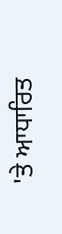'ਤੇ ਆਧਾਰਿਤ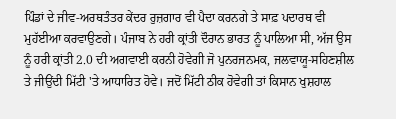ਪਿੰਡਾਂ ਦੇ ਜੀਵ-ਅਰਥਤੰਤਰ ਕੇਂਦਰ ਰੁਜ਼ਗਾਰ ਵੀ ਪੈਦਾ ਕਰਨਗੇ ਤੇ ਸਾਫ਼ ਪਦਾਰਥ ਵੀ ਮੁਹੱਈਆ ਕਰਵਾਉਣਗੇ। ਪੰਜਾਬ ਨੇ ਹਰੀ ਕ੍ਰਾਂਤੀ ਦੌਰਾਨ ਭਾਰਤ ਨੂੰ ਪਾਲਿਆ ਸੀ, ਅੱਜ ਉਸ ਨੂੰ ਹਰੀ ਕ੍ਰਾਂਤੀ 2.0 ਦੀ ਅਗਵਾਈ ਕਰਨੀ ਹੋਵੇਗੀ ਜੋ ਪੁਨਰਜਨਮਕ, ਜਲਵਾਯੂ-ਸਹਿਣਸ਼ੀਲ ਤੇ ਜੀਉਂਦੀ ਮਿੱਟੀ 'ਤੇ ਆਧਾਰਿਤ ਹੋਵੇ। ਜਦੋਂ ਮਿੱਟੀ ਠੀਕ ਹੋਵੇਗੀ ਤਾਂ ਕਿਸਾਨ ਖੁਸ਼ਹਾਲ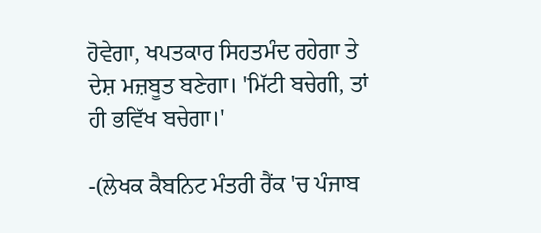ਹੋਵੇਗਾ, ਖਪਤਕਾਰ ਸਿਹਤਮੰਦ ਰਹੇਗਾ ਤੇ ਦੇਸ਼ ਮਜ਼ਬੂਤ ਬਣੇਗਾ। 'ਮਿੱਟੀ ਬਚੇਗੀ, ਤਾਂ ਹੀ ਭਵਿੱਖ ਬਚੇਗਾ।'

-(ਲੇਖਕ ਕੈਬਨਿਟ ਮੰਤਰੀ ਰੈਂਕ 'ਚ ਪੰਜਾਬ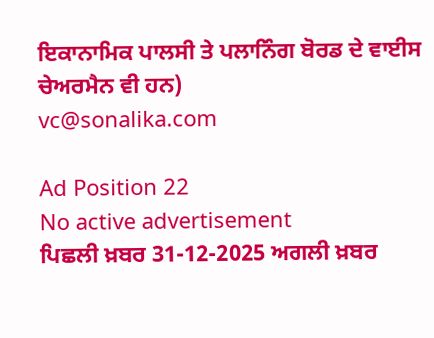ਇਕਾਨਾਮਿਕ ਪਾਲਸੀ ਤੇ ਪਲਾਨਿੰਗ ਬੋਰਡ ਦੇ ਵਾਈਸ ਚੇਅਰਮੈਨ ਵੀ ਹਨ)
vc@sonalika.com

Ad Position 22
No active advertisement
ਪਿਛਲੀ ਖ਼ਬਰ 31-12-2025 ਅਗਲੀ ਖ਼ਬਰ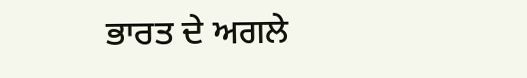ਭਾਰਤ ਦੇ ਅਗਲੇ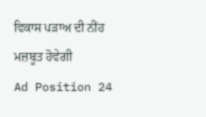ਵਿਕਾਸ ਪੜਾਅ ਦੀ ਨੀਂਹ ਮਜ਼ਬੂਤ ਹੋਵੇਗੀ
Ad Position 24